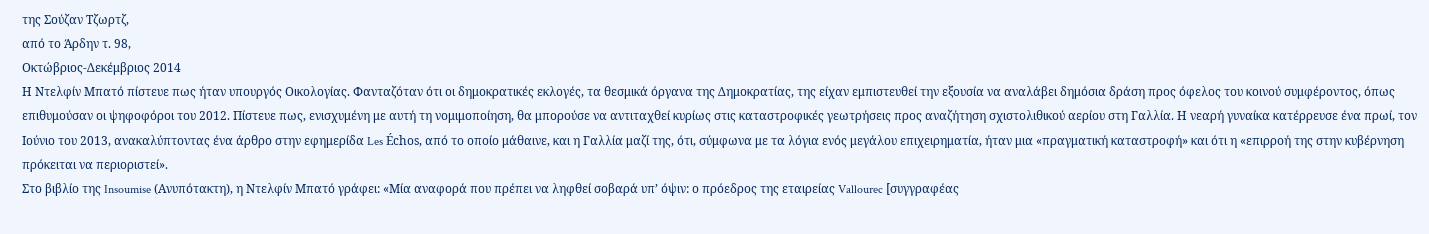της Σούζαν Τζωρτζ,
από το Άρδην τ. 98,
Οκτώβριος-Δεκέμβριος 2014
Η Ντελφίν Μπατό πίστευε πως ήταν υπουργός Οικολογίας. Φανταζόταν ότι οι δημοκρατικές εκλογές, τα θεσμικά όργανα της Δημοκρατίας, της είχαν εμπιστευθεί την εξουσία να αναλάβει δημόσια δράση προς όφελος του κοινού συμφέροντος, όπως επιθυμούσαν οι ψηφοφόροι του 2012. Πίστευε πως, ενισχυμένη με αυτή τη νομιμοποίηση, θα μπορούσε να αντιταχθεί κυρίως στις καταστροφικές γεωτρήσεις προς αναζήτηση σχιστολιθικού αερίου στη Γαλλία. Η νεαρή γυναίκα κατέρρευσε ένα πρωί, τον Ιούνιο του 2013, ανακαλύπτοντας ένα άρθρο στην εφημερίδα Les Échos, από το οποίο μάθαινε, και η Γαλλία μαζί της, ότι, σύμφωνα με τα λόγια ενός μεγάλου επιχειρηματία, ήταν μια «πραγματική καταστροφή» και ότι η «επιρροή της στην κυβέρνηση πρόκειται να περιοριστεί».
Στο βιβλίο της Insoumise (Ανυπότακτη), η Ντελφίν Μπατό γράφει: «Μία αναφορά που πρέπει να ληφθεί σοβαρά υπ’ όψιν: ο πρόεδρος της εταιρείας Vallourec [συγγραφέας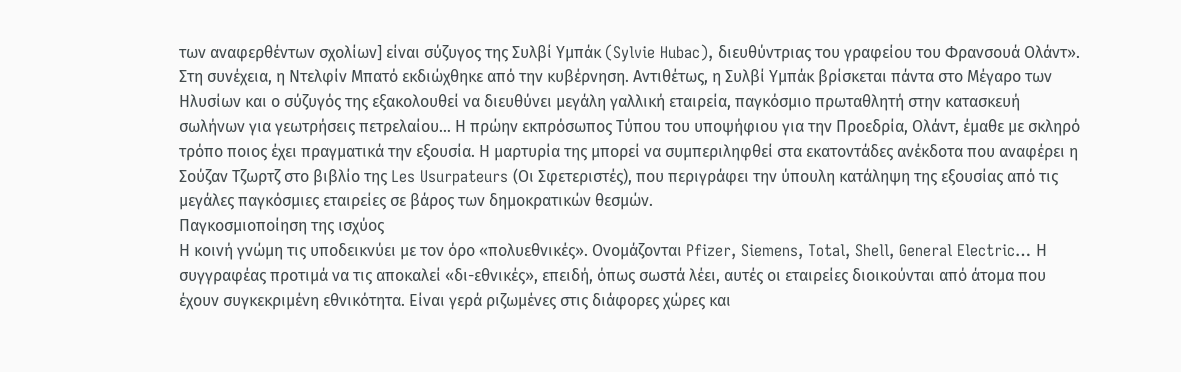των αναφερθέντων σχολίων] είναι σύζυγος της Συλβί Υμπάκ (Sylvie Hubac), διευθύντριας του γραφείου του Φρανσουά Ολάντ».
Στη συνέχεια, η Ντελφίν Μπατό εκδιώχθηκε από την κυβέρνηση. Αντιθέτως, η Συλβί Υμπάκ βρίσκεται πάντα στο Μέγαρο των Ηλυσίων και ο σύζυγός της εξακολουθεί να διευθύνει μεγάλη γαλλική εταιρεία, παγκόσμιο πρωταθλητή στην κατασκευή σωλήνων για γεωτρήσεις πετρελαίου… Η πρώην εκπρόσωπος Τύπου του υποψήφιου για την Προεδρία, Ολάντ, έμαθε με σκληρό τρόπο ποιος έχει πραγματικά την εξουσία. Η μαρτυρία της μπορεί να συμπεριληφθεί στα εκατοντάδες ανέκδοτα που αναφέρει η Σούζαν Τζωρτζ στο βιβλίο της Les Usurpateurs (Οι Σφετεριστές), που περιγράφει την ύπουλη κατάληψη της εξουσίας από τις μεγάλες παγκόσμιες εταιρείες σε βάρος των δημοκρατικών θεσμών.
Παγκοσμιοποίηση της ισχύος
Η κοινή γνώμη τις υποδεικνύει με τον όρο «πολυεθνικές». Ονομάζονται Pfizer, Siemens, Total, Shell, General Electric… Η συγγραφέας προτιμά να τις αποκαλεί «δι-εθνικές», επειδή, όπως σωστά λέει, αυτές οι εταιρείες διοικούνται από άτομα που έχουν συγκεκριμένη εθνικότητα. Είναι γερά ριζωμένες στις διάφορες χώρες και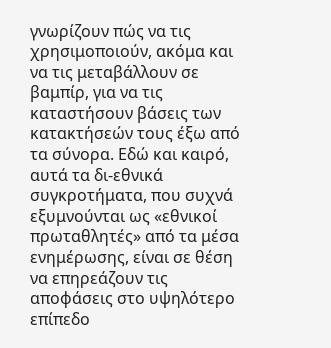γνωρίζουν πώς να τις χρησιμοποιούν, ακόμα και να τις μεταβάλλουν σε βαμπίρ, για να τις καταστήσουν βάσεις των κατακτήσεών τους έξω από τα σύνορα. Εδώ και καιρό, αυτά τα δι-εθνικά συγκροτήματα, που συχνά εξυμνούνται ως «εθνικοί πρωταθλητές» από τα μέσα ενημέρωσης, είναι σε θέση να επηρεάζουν τις αποφάσεις στο υψηλότερο επίπεδο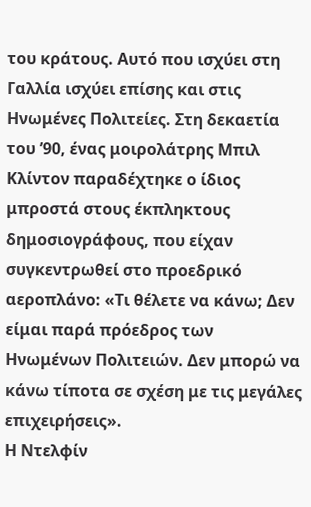του κράτους. Αυτό που ισχύει στη Γαλλία ισχύει επίσης και στις Ηνωμένες Πολιτείες. Στη δεκαετία του ’90, ένας μοιρολάτρης Μπιλ Κλίντον παραδέχτηκε ο ίδιος μπροστά στους έκπληκτους δημοσιογράφους, που είχαν συγκεντρωθεί στο προεδρικό αεροπλάνο: «Τι θέλετε να κάνω; Δεν είμαι παρά πρόεδρος των Ηνωμένων Πολιτειών. Δεν μπορώ να κάνω τίποτα σε σχέση με τις μεγάλες επιχειρήσεις».
Η Ντελφίν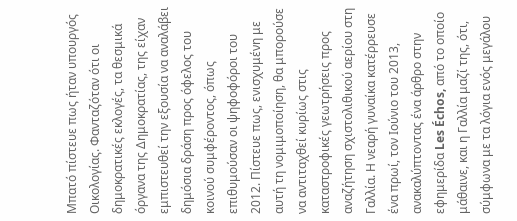Μπατό πίστευε πως ήταν υπουργός Οικολογίας. Φανταζόταν ότι οι δημοκρατικές εκλογές, τα θεσμικά όργανα της Δημοκρατίας, της είχαν εμπιστευθεί την εξουσία να αναλάβει δημόσια δράση προς όφελος του κοινού συμφέροντος, όπως επιθυμούσαν οι ψηφοφόροι του 2012. Πίστευε πως, ενισχυμένη με αυτή τη νομιμοποίηση, θα μπορούσε να αντιταχθεί κυρίως στις καταστροφικές γεωτρήσεις προς αναζήτηση σχιστολιθικού αερίου στη Γαλλία. Η νεαρή γυναίκα κατέρρευσε ένα πρωί, τον Ιούνιο του 2013, ανακαλύπτοντας ένα άρθρο στην εφημερίδα Les Échos, από το οποίο μάθαινε, και η Γαλλία μαζί της, ότι, σύμφωνα με τα λόγια ενός μεγάλου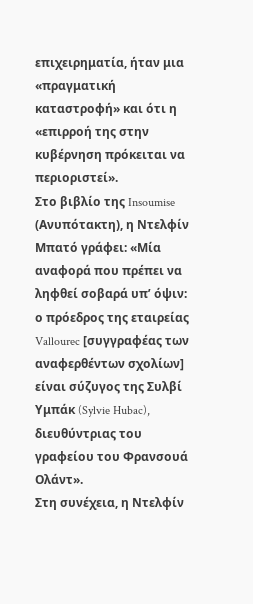επιχειρηματία, ήταν μια «πραγματική καταστροφή» και ότι η «επιρροή της στην κυβέρνηση πρόκειται να περιοριστεί».
Στο βιβλίο της Insoumise (Ανυπότακτη), η Ντελφίν Μπατό γράφει: «Μία αναφορά που πρέπει να ληφθεί σοβαρά υπ’ όψιν: ο πρόεδρος της εταιρείας Vallourec [συγγραφέας των αναφερθέντων σχολίων] είναι σύζυγος της Συλβί Υμπάκ (Sylvie Hubac), διευθύντριας του γραφείου του Φρανσουά Ολάντ».
Στη συνέχεια, η Ντελφίν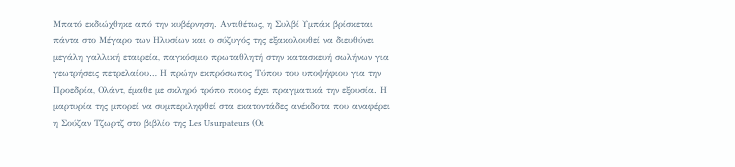Μπατό εκδιώχθηκε από την κυβέρνηση. Αντιθέτως, η Συλβί Υμπάκ βρίσκεται πάντα στο Μέγαρο των Ηλυσίων και ο σύζυγός της εξακολουθεί να διευθύνει μεγάλη γαλλική εταιρεία, παγκόσμιο πρωταθλητή στην κατασκευή σωλήνων για γεωτρήσεις πετρελαίου… Η πρώην εκπρόσωπος Τύπου του υποψήφιου για την Προεδρία, Ολάντ, έμαθε με σκληρό τρόπο ποιος έχει πραγματικά την εξουσία. Η μαρτυρία της μπορεί να συμπεριληφθεί στα εκατοντάδες ανέκδοτα που αναφέρει η Σούζαν Τζωρτζ στο βιβλίο της Les Usurpateurs (Οι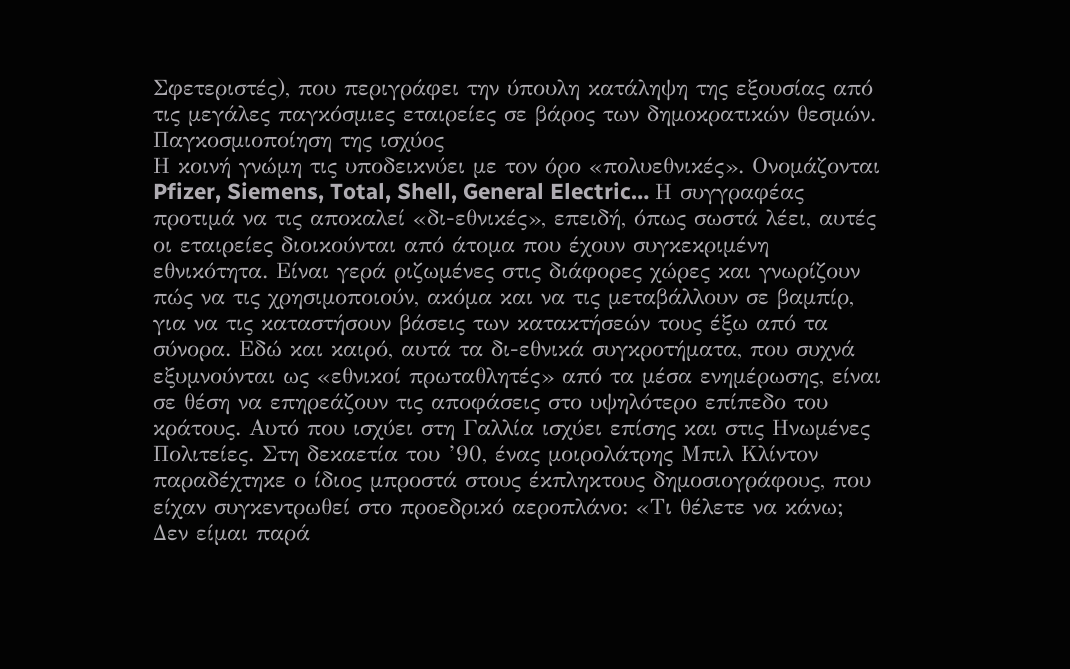Σφετεριστές), που περιγράφει την ύπουλη κατάληψη της εξουσίας από τις μεγάλες παγκόσμιες εταιρείες σε βάρος των δημοκρατικών θεσμών.
Παγκοσμιοποίηση της ισχύος
Η κοινή γνώμη τις υποδεικνύει με τον όρο «πολυεθνικές». Ονομάζονται Pfizer, Siemens, Total, Shell, General Electric… Η συγγραφέας προτιμά να τις αποκαλεί «δι-εθνικές», επειδή, όπως σωστά λέει, αυτές οι εταιρείες διοικούνται από άτομα που έχουν συγκεκριμένη εθνικότητα. Είναι γερά ριζωμένες στις διάφορες χώρες και γνωρίζουν πώς να τις χρησιμοποιούν, ακόμα και να τις μεταβάλλουν σε βαμπίρ, για να τις καταστήσουν βάσεις των κατακτήσεών τους έξω από τα σύνορα. Εδώ και καιρό, αυτά τα δι-εθνικά συγκροτήματα, που συχνά εξυμνούνται ως «εθνικοί πρωταθλητές» από τα μέσα ενημέρωσης, είναι σε θέση να επηρεάζουν τις αποφάσεις στο υψηλότερο επίπεδο του κράτους. Αυτό που ισχύει στη Γαλλία ισχύει επίσης και στις Ηνωμένες Πολιτείες. Στη δεκαετία του ’90, ένας μοιρολάτρης Μπιλ Κλίντον παραδέχτηκε ο ίδιος μπροστά στους έκπληκτους δημοσιογράφους, που είχαν συγκεντρωθεί στο προεδρικό αεροπλάνο: «Τι θέλετε να κάνω; Δεν είμαι παρά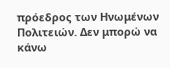πρόεδρος των Ηνωμένων Πολιτειών. Δεν μπορώ να κάνω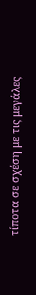τίποτα σε σχέση με τις μεγάλες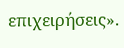επιχειρήσεις».